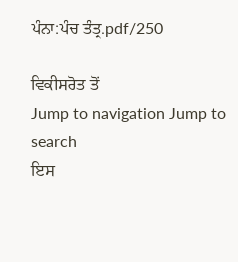ਪੰਨਾ:ਪੰਚ ਤੰਤ੍ਰ.pdf/250

ਵਿਕੀਸਰੋਤ ਤੋਂ
Jump to navigation Jump to search
ਇਸ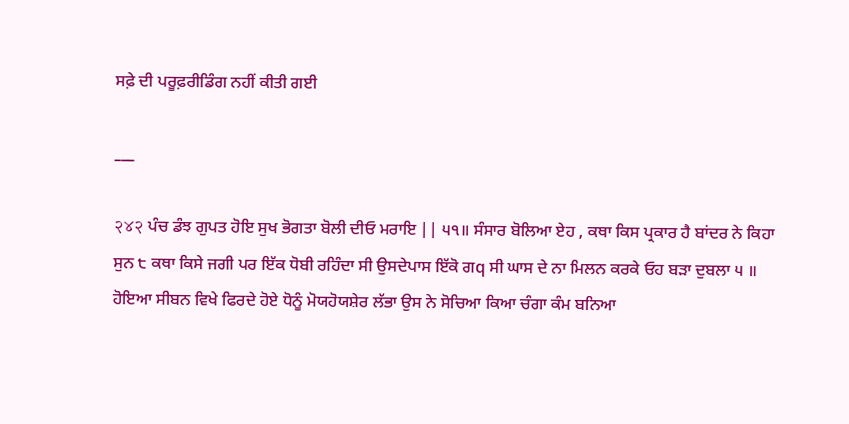ਸਫ਼ੇ ਦੀ ਪਰੂਫ਼ਰੀਡਿੰਗ ਨਹੀਂ ਕੀਤੀ ਗਈ

___

२४२ ਪੰਚ ਡੰਝ ਗੁਪਤ ਹੋਇ ਸੁਖ ਭੋਗਤਾ ਬੋਲੀ ਦੀਓ ਮਰਾਇ || ੫੧॥ ਸੰਸਾਰ ਬੋਲਿਆ ਏਹ , ਕਥਾ ਕਿਸ ਪ੍ਰਕਾਰ ਹੈ ਬਾਂਦਰ ਨੇ ਕਿਹਾ ਸੁਨ ੮ ਕਥਾ ਕਿਸੇ ਜਗੀ ਪਰ ਇੱਕ ਧੋਬੀ ਰਹਿੰਦਾ ਸੀ ਉਸਦੇਪਾਸ ਇੱਕੋ ਗq ਸੀ ਘਾਸ ਦੇ ਨਾ ਮਿਲਨ ਕਰਕੇ ਓਹ ਬੜਾ ਦੁਬਲਾ ੫ ॥ ਹੋਇਆ ਸੀਬਨ ਵਿਖੇ ਫਿਰਦੇ ਹੋਏ ਧੋਨੂੰ ਮੋਯਹੋਯਸ਼ੇਰ ਲੱਭਾ ਉਸ ਨੇ ਸੋਚਿਆ ਕਿਆ ਚੰਗਾ ਕੰਮ ਬਨਿਆ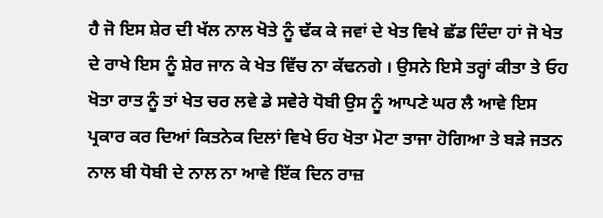ਹੈ ਜੋ ਇਸ ਸ਼ੇਰ ਦੀ ਖੱਲ ਨਾਲ ਖੋਤੇ ਨੂੰ ਢੱਕ ਕੇ ਜਵਾਂ ਦੇ ਖੇਤ ਵਿਖੇ ਛੱਡ ਦਿੰਦਾ ਹਾਂ ਜੋ ਖੇਤ ਦੇ ਰਾਖੇ ਇਸ ਨੂੰ ਸ਼ੇਰ ਜਾਨ ਕੇ ਖੇਤ ਵਿੱਚ ਨਾ ਕੱਢਨਗੇ । ਉਸਨੇ ਇਸੇ ਤਰ੍ਹਾਂ ਕੀਤਾ ਤੇ ਓਹ ਖੋਤਾ ਰਾਤ ਨੂੰ ਤਾਂ ਖੇਤ ਚਰ ਲਵੇ ਡੇ ਸਵੇਰੇ ਧੋਬੀ ਉਸ ਨੂੰ ਆਪਣੇ ਘਰ ਲੈ ਆਵੇ ਇਸ ਪ੍ਰਕਾਰ ਕਰ ਦਿਆਂ ਕਿਤਨੇਕ ਦਿਲਾਂ ਵਿਖੇ ਓਹ ਖੋਤਾ ਮੋਟਾ ਤਾਜਾ ਹੋਗਿਆ ਤੇ ਬੜੇ ਜਤਨ ਨਾਲ ਬੀ ਧੋਬੀ ਦੇ ਨਾਲ ਨਾ ਆਵੇ ਇੱਕ ਦਿਨ ਰਾਜ਼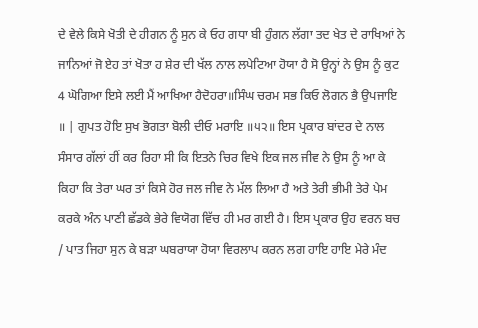ਦੇ ਵੇਲੇ ਕਿਸੇ ਖੋਤੀ ਦੇ ਹੀਗਨ ਨੂੰ ਸੁਨ ਕੇ ਓਹ ਗਧਾ ਬੀ ਹੁੰਗਨ ਲੱਗਾ ਤਦ ਖੇਤ ਦੇ ਰਾਖਿਆਂ ਨੇ ਜਾਨਿਆਂ ਜੋ ਏਹ ਤਾਂ ਖੋਤਾ ਹ ਸ਼ੇਰ ਦੀ ਖੱਲ ਨਾਲ ਲਪੇਟਿਆ ਹੋਯਾ ਹੈ ਸੋ ਉਨ੍ਹਾਂ ਨੇ ਉਸ ਨੂੰ ਕੁਟ 4 ਘੋਗਿਆ ਇਸੇ ਲਈ ਮੈਂ ਆਖਿਆ ਹੈਦੋਹਰਾ॥ਸਿੰਘ ਚਰਮ ਸਭ ਕਿਓ ਲੋਗਨ ਭੈ ਉਪਜਾਇ ॥ | ਗੁਪਤ ਹੋਇ ਸੁਖ ਭੋਗਤਾ ਬੋਲੀ ਦੀਓ ਮਰਾਇ ॥੫੨॥ ਇਸ ਪ੍ਰਕਾਰ ਬਾਂਦਰ ਦੇ ਨਾਲ ਸੰਸਾਰ ਗੱਲਾਂ ਹੀਂ ਕਰ ਰਿਹਾ ਸੀ ਕਿ ਇਤਨੇ ਚਿਰ ਵਿਖੇ ਇਕ ਜਲ ਜੀਵ ਨੇ ਉਸ ਨੂੰ ਆ ਕੇ ਕਿਹਾ ਕਿ ਤੇਰਾ ਘਰ ਤਾਂ ਕਿਸੇ ਹੋਰ ਜਲ ਜੀਵ ਨੇ ਮੱਲ ਲਿਆ ਹੈ ਅਤੇ ਤੇਰੀ ਭੀਮੀ ਤੇਰੇ ਪੇਮ ਕਰਕੇ ਅੰਨ ਪਾਣੀ ਛੱਡਕੇ ਭੇਰੇ ਵਿਯੋਗ ਵਿੱਚ ਹੀ ਮਰ ਗਈ ਹੈ। ਇਸ ਪ੍ਰਕਾਰ ਉਹ ਵਰਨ ਬਚ / ਪਾਤ ਜਿਹਾ ਸੁਨ ਕੇ ਬੜਾ ਘਬਰਾਯਾ ਹੋਯਾ ਵਿਰਲਾਪ ਕਰਨ ਲਗ ਹਾਇ ਹਾਇ ਮੇਰੇ ਮੰਦ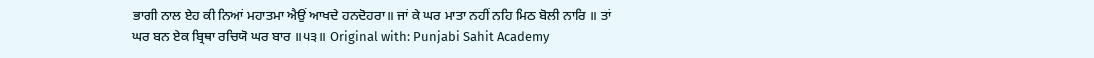ਭਾਗੀ ਨਾਲ ਏਹ ਕੀ ਨਿਆਂ ਮਹਾਤਮਾ ਐਉਂ ਆਖਦੇ ਹਨਦੋਹਰਾ॥ ਜਾਂ ਕੇ ਘਰ ਮਾਤਾ ਨਹੀਂ ਨਹਿ ਮਿਠ ਬੋਲੀ ਨਾਰਿ ॥ ਤਾਂ ਘਰ ਬਨ ਏਕ ਬ੍ਰਿਥਾ ਰਚਿਯੋ ਘਰ ਬਾਰ ॥੫੩॥ Original with: Punjabi Sahit Academy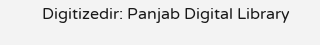Digitizedir: Panjab Digital Library